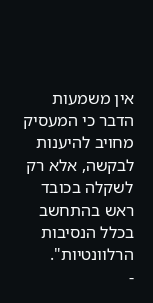אין משמעות הדבר כי המעסיק מחויב להיענות לבקשה, אלא רק לשקלה בכובד ראש בהתחשב בכלל הנסיבות הרלוונטיות".
-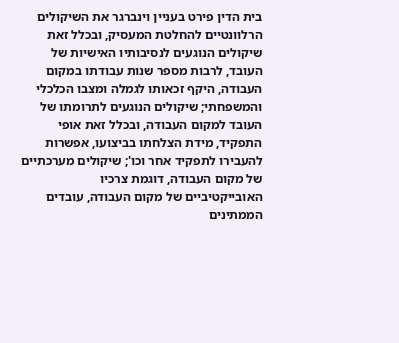בית הדין פירט בעניין וינברגר את השיקולים הרלוונטיים להחלטת המעסיק, ובכלל זאת שיקולים הנוגעים לנסיבותיו האישיות של העובד, לרבות מספר שנות עבודתו במקום העבודה, היקף זכאותו לגמלה ומצבו הכלכלי והמשפחתי; שיקולים הנוגעים לתרומתו של העובד למקום העבודה, ובכלל זאת אופי התפקיד, מידת הצלחתו בביצועו, אפשרות להעבירו לתפקיד אחר וכו'; שיקולים מערכתיים של מקום העבודה, דוגמת צרכיו האובייקטיביים של מקום העבודה, עובדים הממתינים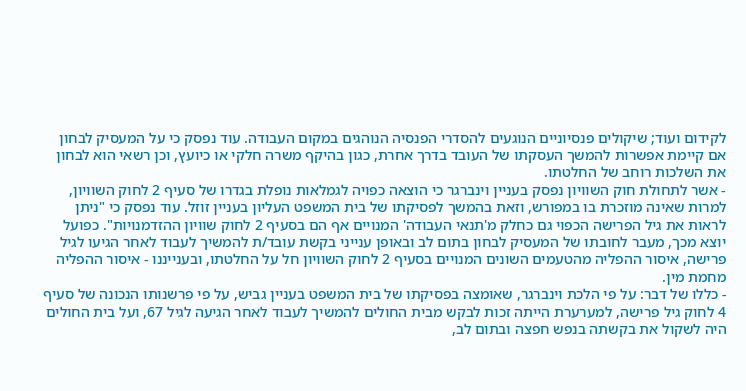לקידום ועוד; שיקולים פנסיוניים הנוגעים להסדרי הפנסיה הנוהגים במקום העבודה. עוד נפסק כי על המעסיק לבחון אם קיימת אפשרות להמשך העסקתו של העובד בדרך אחרת, כגון בהיקף משרה חלקי או כיועץ, וכן רשאי הוא לבחון את השלכות רוחב של החלטתו.
- אשר לתחולת חוק השוויון נפסק בעניין וינברגר כי הוצאה כפויה לגמלאות נופלת בגדרו של סעיף 2 לחוק השוויון, למרות שאינה מוזכרת בו במפורש, וזאת בהמשך לפסיקתו של בית המשפט העליון בעניין זוזל. עוד נפסק כי "ניתן לראות את גיל הפרישה הכפוי גם כחלק מ'תנאי העבודה' המנויים אף הם בסעיף 2 לחוק שוויון ההזדמנויות". כפועל יוצא מכך, מעבר לחובתו של המעסיק לבחון בתום לב ובאופן ענייני בקשת עובד/ת להמשיך לעבוד לאחר הגיעו לגיל פרישה, איסור ההפליה מהטעמים השונים המנויים בסעיף 2 לחוק השוויון חל על החלטתו, ובענייננו - איסור ההפליה מחמת מין.
- כללו של דבר: על פי הלכת וינברגר, שאומצה בפסיקתו של בית המשפט בעניין גביש, על פי פרשנותו הנכונה של סעיף 4 לחוק גיל פרישה, למערערת הייתה זכות לבקש מבית החולים להמשיך לעבוד לאחר הגיעה לגיל 67, ועל בית החולים היה לשקול את בקשתה בנפש חפצה ובתום לב,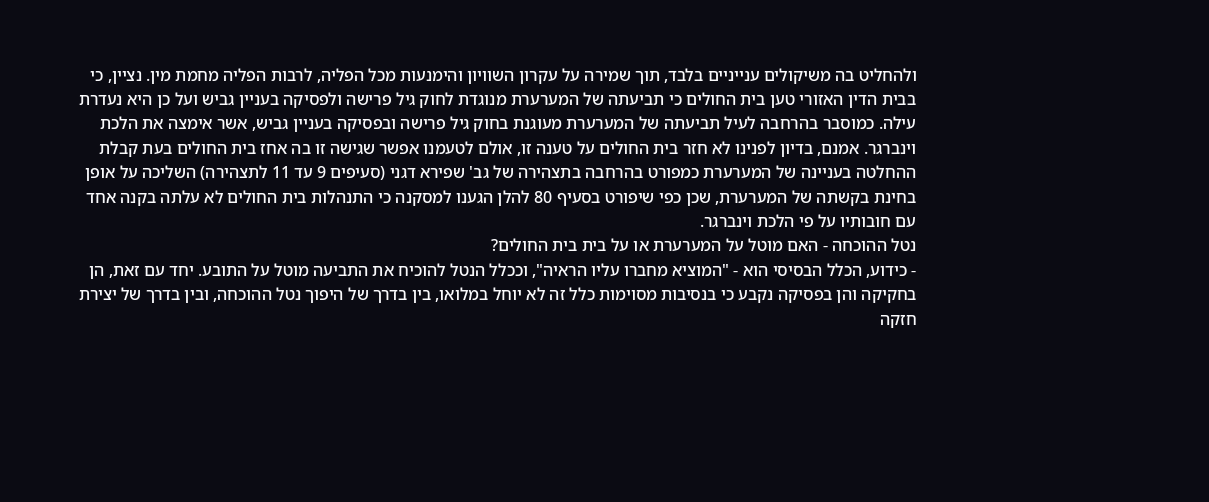ולהחליט בה משיקולים ענייניים בלבד, תוך שמירה על עקרון השוויון והימנעות מכל הפליה, לרבות הפליה מחמת מין. נציין, כי בבית הדין האזורי טען בית החולים כי תביעתה של המערערת מנוגדת לחוק גיל פרישה ולפסיקה בעניין גביש ועל כן היא נעדרת עילה. כמוסבר בהרחבה לעיל תביעתה של המערערת מעוגנת בחוק גיל פרישה ובפסיקה בעניין גביש, אשר אימצה את הלכת וינברגר. אמנם, בדיון לפנינו לא חזר בית החולים על טענה זו, אולם לטעמנו אפשר שגישה זו בה אחז בית החולים בעת קבלת ההחלטה בעניינה של המערערת כמפורט בהרחבה בתצהירה של גב' שפירא דגני (סעיפים 9 עד 11 לתצהירה) השליכה על אופן בחינת בקשתה של המערערת, שכן כפי שיפורט בסעיף 80 להלן הגענו למסקנה כי התנהלות בית החולים לא עלתה בקנה אחד עם חובותיו על פי הלכת וינברגר.
נטל ההוכחה - האם מוטל על המערערת או על בית בית החולים?
- כידוע, הכלל הבסיסי הוא - "המוציא מחברו עליו הראיה", וככלל הנטל להוכיח את התביעה מוטל על התובע. יחד עם זאת, הן בחקיקה והן בפסיקה נקבע כי בנסיבות מסוימות כלל זה לא יוחל במלואו, בין בדרך של היפוך נטל ההוכחה, ובין בדרך של יצירת חזקה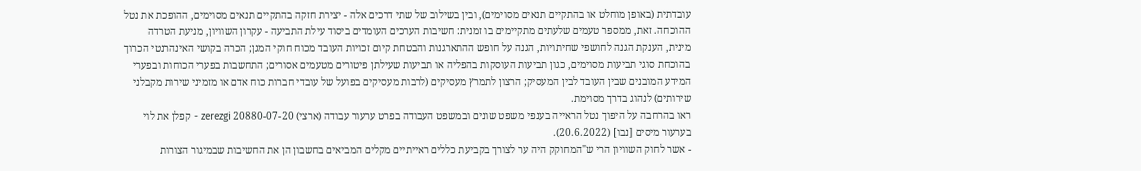עובדתית (באופן מוחלט או בהתקיים תנאים מסוימים), ובין בשילוב של שתי דרכים אלה - יצירת חזקה בהתקיים תנאים מסוימים, ההופכת את נטל ההוכחה. זאת, ממספר טעמים שלעתים מתקיימים בו זמנית: חשיבות הערכים העומדים ביסוד עילת התביעה - עקרון השוויון, מניעת הטרדה מינית, הענקת הגנה לחושפי שחיתויות, הגנה על חופש ההתארגנות והבטחת קיום זכויות העובד מכוח חוקי המגן; הכרה בקושי האינהרנטי הכרוך בהוכחת סוגי תביעות מסוימים, כגון תביעות העוסקות בהפליה או תביעות שעילתן פיטורים מטעמים אסורים; התחשבות בפערי הכוחות ובפערי המידע המובנים שבין העובד לבין המעסיק; הרצון לתמרץ מעסיקים (לרבות מעסיקים בפועל של עובדי חברות כוח אדם או מזמיני שירות מקבלני שירותים) לנהוג בדרך מסוימת.
ראו בהרחבה על היפוך נטל הראייה בענפי משפט שונים ובמשפט העבודה בפרט ערעור עבודה (ארצי) 20880-07-20 zerezgi - קפלן את לוי בערעור מיסים [נבו] (20.6.2022).
- אשר לחוק השוויון הרי ש"המחוקק היה ער לצורך בקביעת כללים ראייתיים מקלים המביאים בחשבון הן את החשיבות שבמיגור הצורות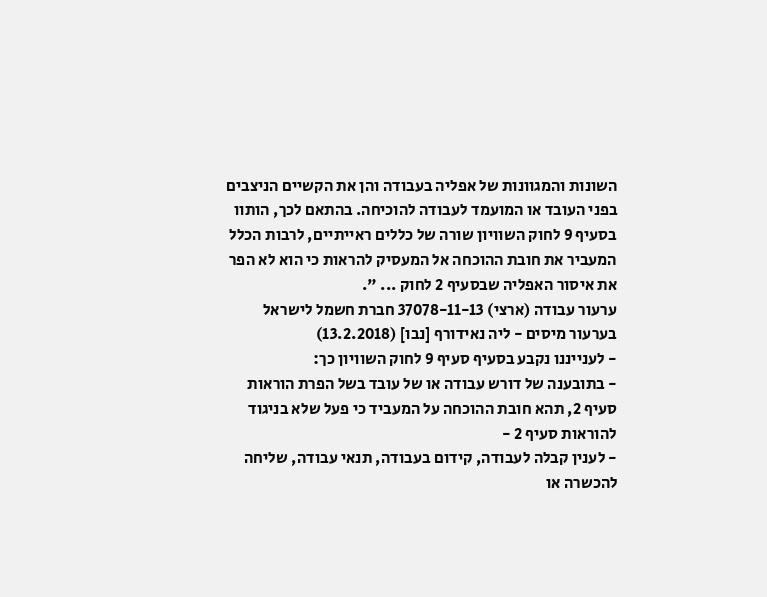השונות והמגוונות של אפליה בעבודה והן את הקשיים הניצבים בפני העובד או המועמד לעבודה להוכיחה. בהתאם לכך, הותוו בסעיף 9 לחוק השוויון שורה של כללים ראייתיים, לרבות הכלל המעביר את חובת ההוכחה אל המעסיק להראות כי הוא לא הפר את איסור האפליה שבסעיף 2 לחוק ... ".
ערעור עבודה (ארצי) 37078-11-13 חברת חשמל לישראל בערעור מיסים - ליה נאידורף [נבו] (13.2.2018)
- לענייננו נקבע בסעיף סעיף 9 לחוק השוויון כך:
- בתובענה של דורש עבודה או של עובד בשל הפרת הוראות סעיף 2, תהא חובת ההוכחה על המעביד כי פעל שלא בניגוד להוראות סעיף 2 -
- לענין קבלה לעבודה, קידום בעבודה, תנאי עבודה, שליחה להכשרה או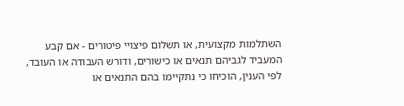השתלמות מקצועית, או תשלום פיצויי פיטורים - אם קבע המעביד לגביהם תנאים או כישורים, ודורש העבודה או העובד, לפי הענין, הוכיחו כי נתקיימו בהם התנאים או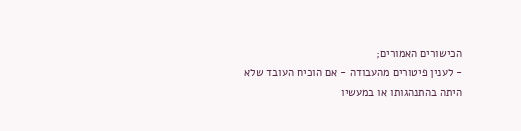הכישורים האמורים;
- לענין פיטורים מהעבודה - אם הוכיח העובד שלא היתה בהתנהגותו או במעשיו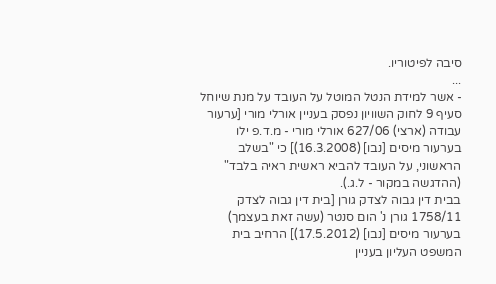סיבה לפיטוריו.
...
- אשר למידת הנטל המוטל על העובד על מנת שיוחל סעיף 9 לחוק השוויון נפסק בעניין אורלי מורי [ערעור עבודה (ארצי) 627/06 אורלי מורי - מ.ד.פ ילו בערעור מיסים [נבו] (16.3.2008)] כי "בשלב הראשוני, על העובד להביא ראשית ראיה בלבד" (ההדגשה במקור - ל.ג.).
בבית דין גבוה לצדק גורן [בית דין גבוה לצדק 1758/11 גורן נ' הום סנטר (עשה זאת בעצמך) בערעור מיסים [נבו] (17.5.2012)] הרחיב בית המשפט העליון בעניין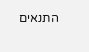התנאים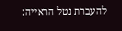להעברת נטל הראייה: